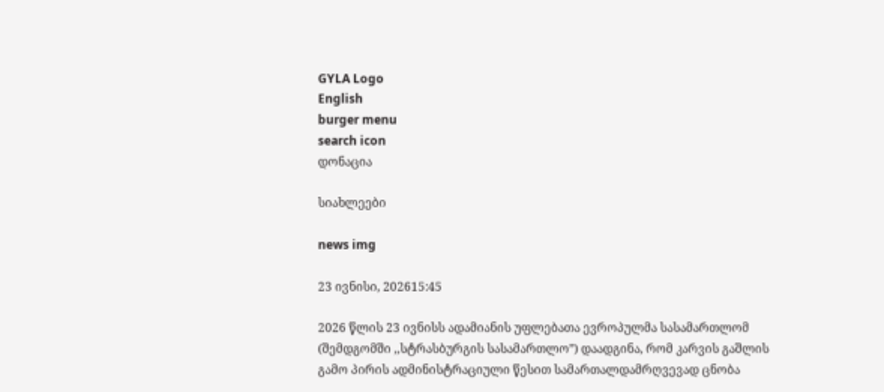GYLA Logo
English
burger menu
search icon
დონაცია

სიახლეები

news img

23 ივნისი, 202615:45

2026 წლის 23 ივნისს ადამიანის უფლებათა ევროპულმა სასამართლომ (შემდგომში ,,სტრასბურგის სასამართლო”) დაადგინა, რომ კარვის გაშლის გამო პირის ადმინისტრაციული წესით სამართალდამრღვევად ცნობა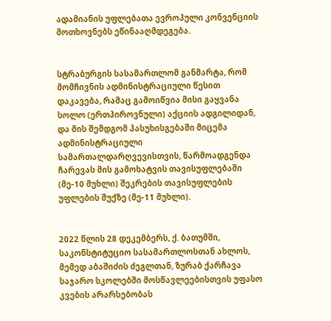ადამიანის უფლებათა ევროპული კონვენციის მოთხოვნებს ეწინააღმდეგება.


სტრაბურგის სასამართლომ განმარტა, რომ მომჩივნის ადმინისტრაციული წესით დაკავება, რამაც გამოიწვია მისი გაყვანა სოლო (ერთპიროვნული) აქციის ადგილიდან, და მის შემდგომ პასუხისგებაში მიცემა ადმინისტრაციული სამართალდარღვევისთვის, წარმოადგენდა ჩარევას მის გამოხატვის თავისუფლებაში (მე-10 მუხლი) შეკრების თავისუფლების უფლების შუქზე (მე-11 მუხლი).


2022 წლის 28 დეკემბერს, ქ. ბათუმში, საკონსტიტუციო სასამართლოსთან ახლოს, მემედ აბაშიძის ძეგლთან, ზურაბ ქარჩავა საჯარო სკოლებში მოსწავლეებისთვის უფასო კვების არარსებობას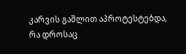კარვის გაშლით აპროტესტებდა, რა დროსაც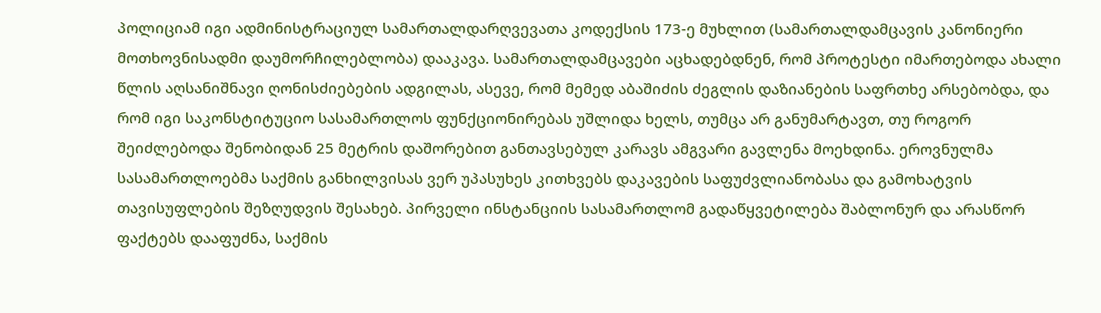პოლიციამ იგი ადმინისტრაციულ სამართალდარღვევათა კოდექსის 173-ე მუხლით (სამართალდამცავის კანონიერი მოთხოვნისადმი დაუმორჩილებლობა) დააკავა. სამართალდამცავები აცხადებდნენ, რომ პროტესტი იმართებოდა ახალი წლის აღსანიშნავი ღონისძიებების ადგილას, ასევე, რომ მემედ აბაშიძის ძეგლის დაზიანების საფრთხე არსებობდა, და რომ იგი საკონსტიტუციო სასამართლოს ფუნქციონირებას უშლიდა ხელს, თუმცა არ განუმარტავთ, თუ როგორ შეიძლებოდა შენობიდან 25 მეტრის დაშორებით განთავსებულ კარავს ამგვარი გავლენა მოეხდინა. ეროვნულმა სასამართლოებმა საქმის განხილვისას ვერ უპასუხეს კითხვებს დაკავების საფუძვლიანობასა და გამოხატვის თავისუფლების შეზღუდვის შესახებ. პირველი ინსტანციის სასამართლომ გადაწყვეტილება შაბლონურ და არასწორ ფაქტებს დააფუძნა, საქმის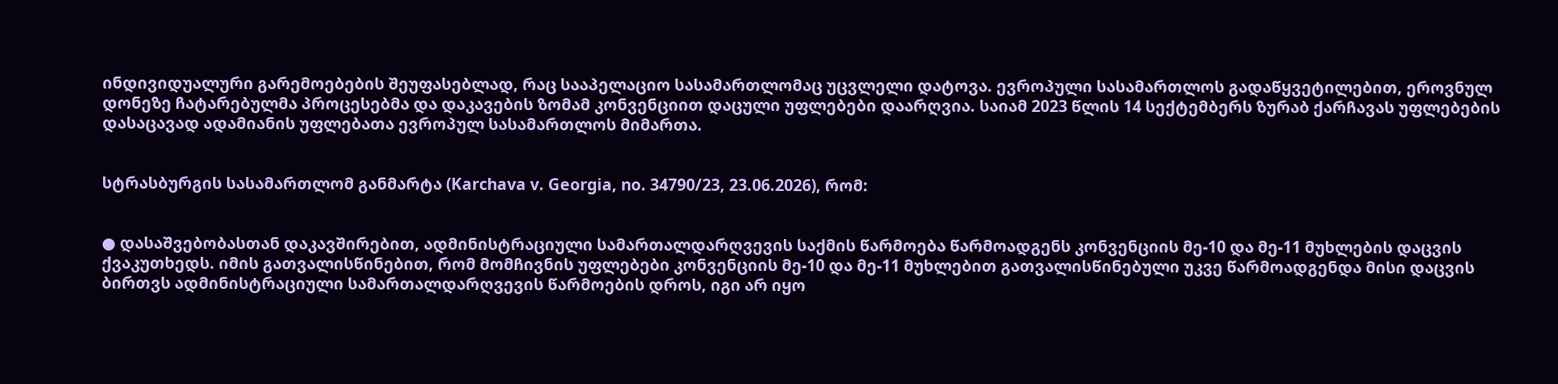ინდივიდუალური გარემოებების შეუფასებლად, რაც სააპელაციო სასამართლომაც უცვლელი დატოვა. ევროპული სასამართლოს გადაწყვეტილებით, ეროვნულ დონეზე ჩატარებულმა პროცესებმა და დაკავების ზომამ კონვენციით დაცული უფლებები დაარღვია. საიამ 2023 წლის 14 სექტემბერს ზურაბ ქარჩავას უფლებების დასაცავად ადამიანის უფლებათა ევროპულ სასამართლოს მიმართა.


სტრასბურგის სასამართლომ განმარტა (Karchava v. Georgia, no. 34790/23, 23.06.2026), რომ:


● დასაშვებობასთან დაკავშირებით, ადმინისტრაციული სამართალდარღვევის საქმის წარმოება წარმოადგენს კონვენციის მე-10 და მე-11 მუხლების დაცვის ქვაკუთხედს. იმის გათვალისწინებით, რომ მომჩივნის უფლებები კონვენციის მე-10 და მე-11 მუხლებით გათვალისწინებული უკვე წარმოადგენდა მისი დაცვის ბირთვს ადმინისტრაციული სამართალდარღვევის წარმოების დროს, იგი არ იყო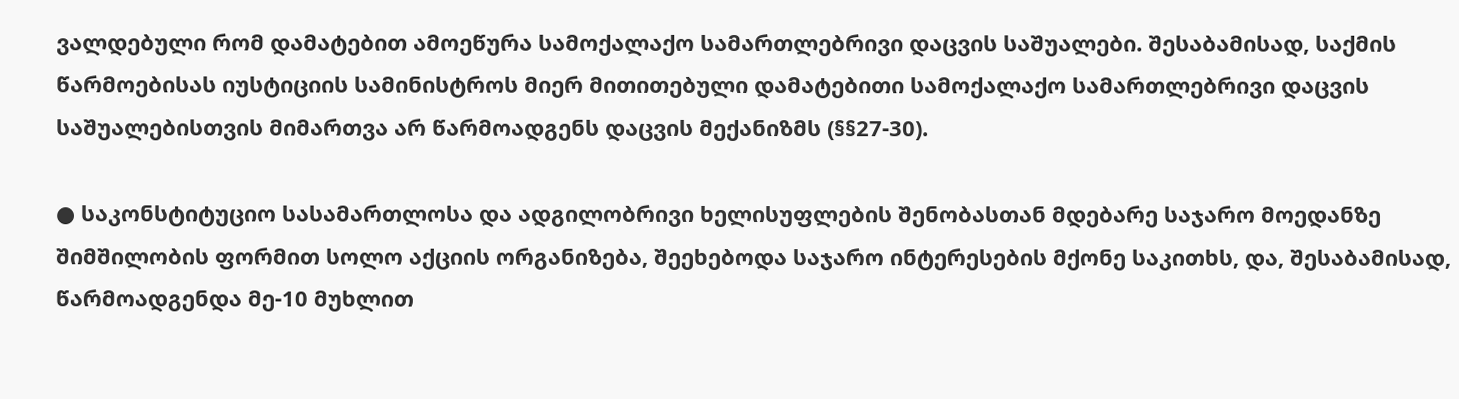ვალდებული რომ დამატებით ამოეწურა სამოქალაქო სამართლებრივი დაცვის საშუალები. შესაბამისად, საქმის წარმოებისას იუსტიციის სამინისტროს მიერ მითითებული დამატებითი სამოქალაქო სამართლებრივი დაცვის საშუალებისთვის მიმართვა არ წარმოადგენს დაცვის მექანიზმს (§§27-30).

● საკონსტიტუციო სასამართლოსა და ადგილობრივი ხელისუფლების შენობასთან მდებარე საჯარო მოედანზე შიმშილობის ფორმით სოლო აქციის ორგანიზება, შეეხებოდა საჯარო ინტერესების მქონე საკითხს, და, შესაბამისად, წარმოადგენდა მე-10 მუხლით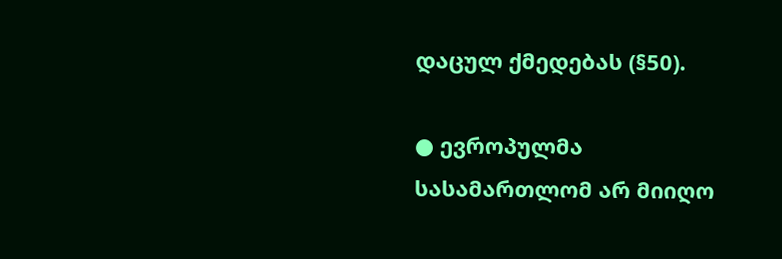დაცულ ქმედებას (§50).

● ევროპულმა სასამართლომ არ მიიღო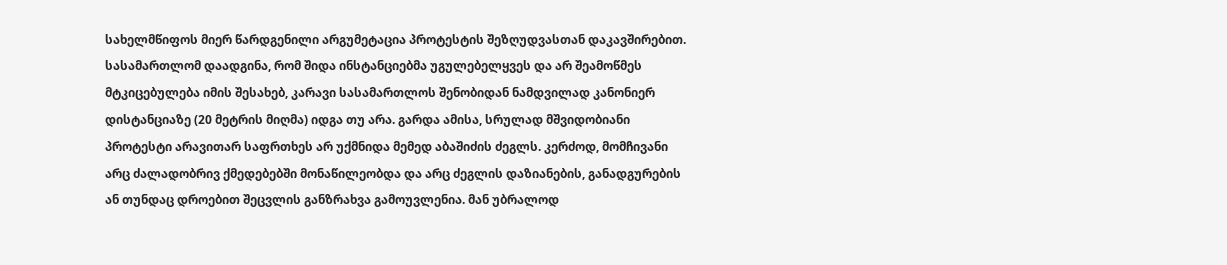სახელმწიფოს მიერ წარდგენილი არგუმეტაცია პროტესტის შეზღუდვასთან დაკავშირებით. სასამართლომ დაადგინა, რომ შიდა ინსტანციებმა უგულებელყვეს და არ შეამოწმეს მტკიცებულება იმის შესახებ, კარავი სასამართლოს შენობიდან ნამდვილად კანონიერ დისტანციაზე (20 მეტრის მიღმა) იდგა თუ არა. გარდა ამისა, სრულად მშვიდობიანი პროტესტი არავითარ საფრთხეს არ უქმნიდა მემედ აბაშიძის ძეგლს. კერძოდ, მომჩივანი არც ძალადობრივ ქმედებებში მონაწილეობდა და არც ძეგლის დაზიანების, განადგურების ან თუნდაც დროებით შეცვლის განზრახვა გამოუვლენია. მან უბრალოდ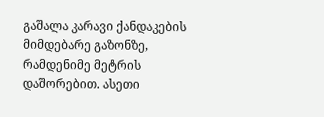გაშალა კარავი ქანდაკების მიმდებარე გაზონზე, რამდენიმე მეტრის დაშორებით. ასეთი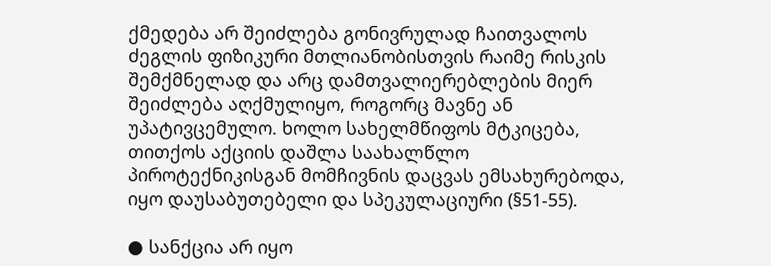ქმედება არ შეიძლება გონივრულად ჩაითვალოს ძეგლის ფიზიკური მთლიანობისთვის რაიმე რისკის შემქმნელად და არც დამთვალიერებლების მიერ შეიძლება აღქმულიყო, როგორც მავნე ან უპატივცემულო. ხოლო სახელმწიფოს მტკიცება, თითქოს აქციის დაშლა საახალწლო პიროტექნიკისგან მომჩივნის დაცვას ემსახურებოდა, იყო დაუსაბუთებელი და სპეკულაციური (§51-55).

● სანქცია არ იყო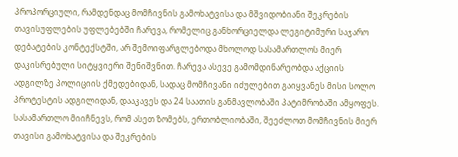პროპორციული, რამდენდაც მომჩივნის გამოხატვისა და მშვიდობიანი შეკრების თავისუფლების უფლებებში ჩარევა, რომელიც განხორციელდა ლეგიტიმური საჯარო დებატების კონტექსტში, არ შემოიფარგლებოდა მხოლოდ სასამართლოს მიერ დაკისრებული სიტყვიერი შენიშვნით. ჩარევა ასევე გამომდინარეობდა აქციის ადგილზე პოლიციის ქმედებიდან, სადაც მომჩივანი იძულებით გაიყვანეს მისი სოლო პროტესტის ადგილიდან, დააკავეს და 24 საათის განმავლობაში პატიმრობაში ამყოფეს. სასამართლო მიიჩნევს, რომ ასეთ ზომებს, ერთობლიობაში, შეეძლოთ მომჩივნის მიერ თავისი გამოხატვისა და შეკრების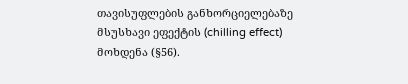თავისუფლების განხორციელებაზე მსუსხავი ეფექტის (chilling effect) მოხდენა (§56).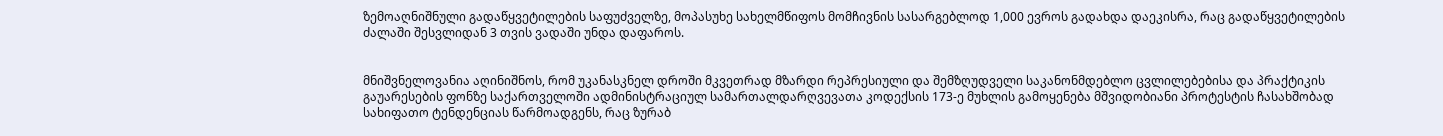ზემოაღნიშნული გადაწყვეტილების საფუძველზე, მოპასუხე სახელმწიფოს მომჩივნის სასარგებლოდ 1,000 ევროს გადახდა დაეკისრა, რაც გადაწყვეტილების ძალაში შესვლიდან 3 თვის ვადაში უნდა დაფაროს.


მნიშვნელოვანია აღინიშნოს, რომ უკანასკნელ დროში მკვეთრად მზარდი რეპრესიული და შემზღუდველი საკანონმდებლო ცვლილებებისა და პრაქტიკის გაუარესების ფონზე საქართველოში ადმინისტრაციულ სამართალდარღვევათა კოდექსის 173-ე მუხლის გამოყენება მშვიდობიანი პროტესტის ჩასახშობად სახიფათო ტენდენციას წარმოადგენს, რაც ზურაბ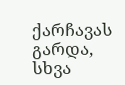ქარჩავას გარდა, სხვა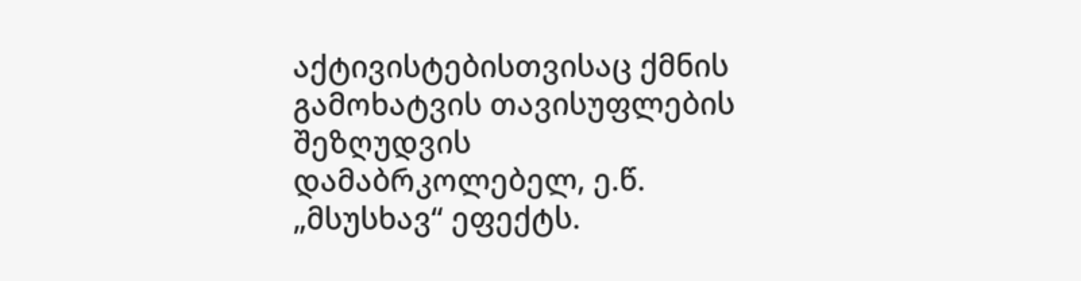აქტივისტებისთვისაც ქმნის გამოხატვის თავისუფლების შეზღუდვის დამაბრკოლებელ, ე.წ. „მსუსხავ“ ეფექტს.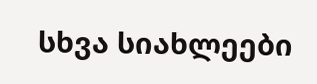სხვა სიახლეები